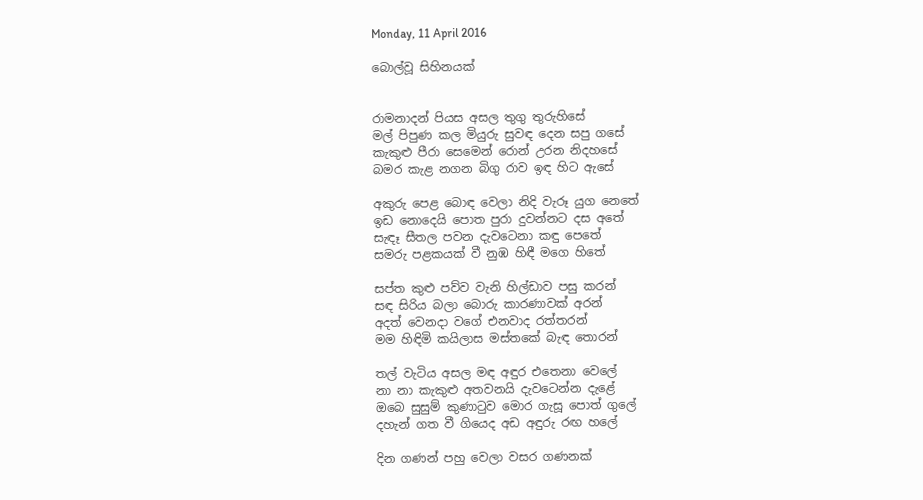Monday, 11 April 2016

බොල්වූ සිහිනයක්


රාමනාදන් පියස අසල තුගු තුරුහිසේ
මල් පිපුණ කල මියුරු සුවඳ දෙන සපු ගසේ
කැකුළු පීරා සෙමෙන් රොන් උරන නිදහසේ
බමර කැළ නගන බිගු රාව ඉඳ හිට ඇසේ

අකුරු පෙළ බොඳ වෙලා නිදි වැරූ යුග නෙතේ
ඉඩ නොදෙයි පොත පුරා දුවන්නට දස අතේ
සැඳෑ සීතල පවන දැවටෙනා කඳු පෙතේ
සමරු පළකයක් වී නුඹ හිඳී මගෙ හිතේ

සප්ත කුළු පව්ව වැනි හිල්ඩාව පසු කරන්
සඳ සිරිය බලා බොරු කාරණාවක් අරන්
අදත් වෙනදා වගේ එනවාද රත්තරන්
මම හිඳිමි කයිලාස මස්තකේ බැඳ තොරන්

තල් වැටිය අසල මඳ අඳුර එතෙනා වෙලේ
නා නා කැකුළු අතවනයි දැවටෙන්න දැළේ
ඔබෙ සුසුම් කුණාටුව මොර ගැසූ පොත් ගුලේ
දහැන් ගත වී ගියෙද අඩ අඳුරු රඟ හලේ

දින ගණන් පහු වෙලා වසර ගණනක්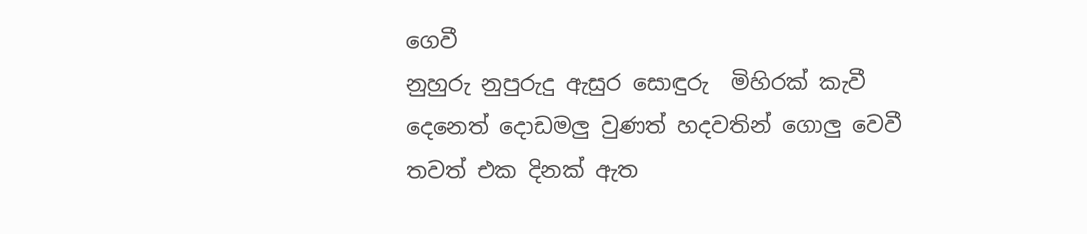ගෙවී
නුහුරු නුපුරුදු ඇසුර සොඳුරු  මිහිරක් කැවී
දෙනෙත් දොඩමලු වුණත් හදවතින් ගොලු වෙවී
තවත් එක දිනක් ඇත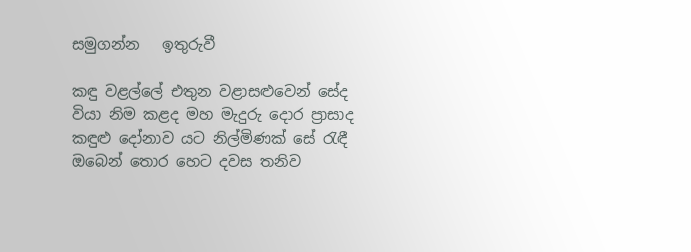සමුගන්න   ඉතුරුවී

කඳු වළල්ලේ එතුන වළාසළුවෙන් සේද
වියා නිම කළද මහ මැදුරු දොර ප්‍රාසාද
කඳුළු දෝනාව යට නිල්මිණක් සේ රැඳී
ඔබෙන් තොර හෙට දවස තනිව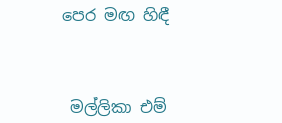පෙර මඟ හිඳී



 මල්ලිකා එම්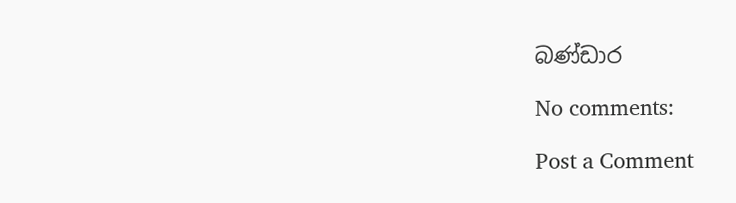බණ්ඩාර

No comments:

Post a Comment